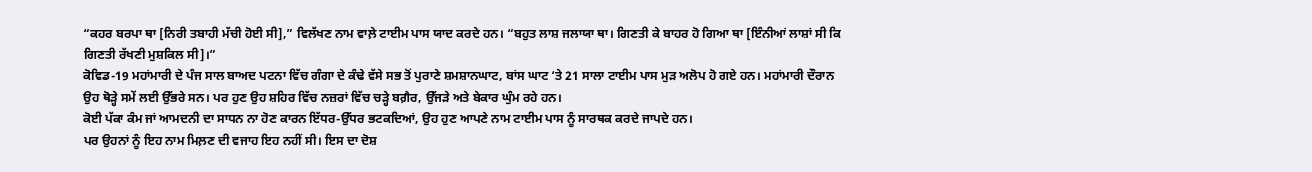“ਕਹਰ ਬਰਪਾ ਥਾ [ਨਿਰੀ ਤਬਾਹੀ ਮੱਚੀ ਹੋਈ ਸੀ],” ਵਿਲੱਖਣ ਨਾਮ ਵਾਲ਼ੇ ਟਾਈਮ ਪਾਸ ਯਾਦ ਕਰਦੇ ਹਨ। “ਬਹੁਤ ਲਾਸ਼ ਜਲਾਯਾ ਥਾ। ਗਿਣਤੀ ਕੇ ਬਾਹਰ ਹੋ ਗਿਆ ਥਾ [ਇੰਨੀਆਂ ਲਾਸ਼ਾਂ ਸੀ ਕਿ ਗਿਣਤੀ ਰੱਖਣੀ ਮੁਸ਼ਕਿਲ ਸੀ]।”
ਕੋਵਿਡ-19 ਮਹਾਂਮਾਰੀ ਦੇ ਪੰਜ ਸਾਲ ਬਾਅਦ ਪਟਨਾ ਵਿੱਚ ਗੰਗਾ ਦੇ ਕੰਢੇ ਵੱਸੇ ਸਭ ਤੋਂ ਪੁਰਾਣੇ ਸ਼ਮਸ਼ਾਨਘਾਟ, ਬਾਂਸ ਘਾਟ ‘ਤੇ 21 ਸਾਲਾ ਟਾਈਮ ਪਾਸ ਮੁੜ ਅਲੋਪ ਹੋ ਗਏ ਹਨ। ਮਹਾਂਮਾਰੀ ਦੌਰਾਨ ਉਹ ਥੋੜ੍ਹੇ ਸਮੇਂ ਲਈ ਉੱਭਰੇ ਸਨ। ਪਰ ਹੁਣ ਉਹ ਸ਼ਹਿਰ ਵਿੱਚ ਨਜ਼ਰਾਂ ਵਿੱਚ ਚੜ੍ਹੇ ਬਗ਼ੈਰ, ਉੱਜੜੇ ਅਤੇ ਬੇਕਾਰ ਘੁੰਮ ਰਹੇ ਹਨ।
ਕੋਈ ਪੱਕਾ ਕੰਮ ਜਾਂ ਆਮਦਨੀ ਦਾ ਸਾਧਨ ਨਾ ਹੋਣ ਕਾਰਨ ਇੱਧਰ-ਉੱਧਰ ਭਟਕਦਿਆਂ, ਉਹ ਹੁਣ ਆਪਣੇ ਨਾਮ ਟਾਈਮ ਪਾਸ ਨੂੰ ਸਾਰਥਕ ਕਰਦੇ ਜਾਪਦੇ ਹਨ।
ਪਰ ਉਹਨਾਂ ਨੂੰ ਇਹ ਨਾਮ ਮਿਲ਼ਣ ਦੀ ਵਜਾਹ ਇਹ ਨਹੀਂ ਸੀ। ਇਸ ਦਾ ਦੋਸ਼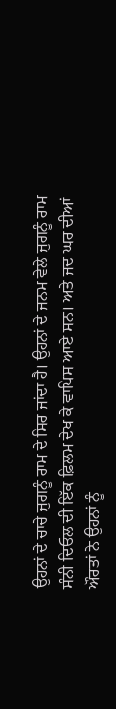ਉਹਨਾਂ ਦੇ ਚਾਚੇ ਜੁਗਨੂੰ ਰਾਮ ਦੇ ਸਿਰ ਜਾਂਦਾ ਹੈ। ਉਹਨਾਂ ਦੇ ਜਨਮ ਵੇਲੇ ਜੁਗਨੂੰ ਰਾਮ ਸੰਨੀ ਦਿਓਲ ਦੀ ਇੱਕ ਫ਼ਿਲਮ ਦੇਖ ਕੇ ਵਾਪਿਸ ਆਏ ਸਨ। ਅਤੇ ਜਦ ਘਰ ਦੀਆਂ ਔਰਤਾਂ ਨੇ ਉਹਨਾਂ ਨੂੰ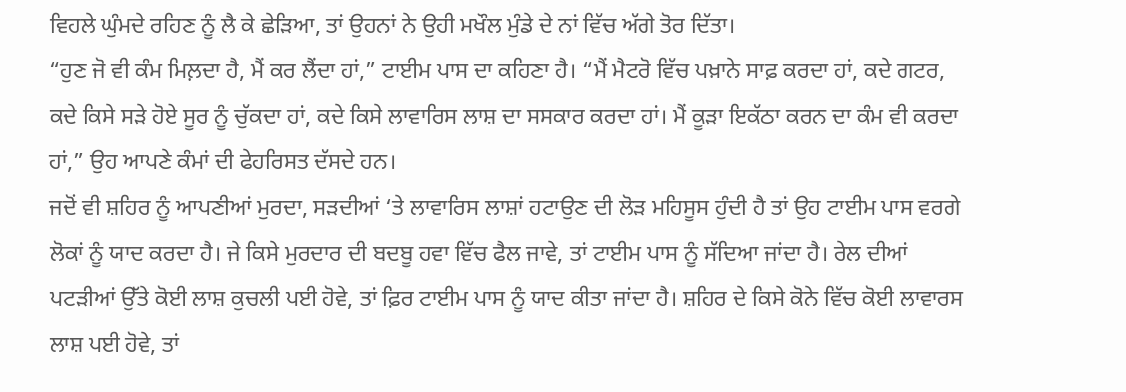ਵਿਹਲੇ ਘੁੰਮਦੇ ਰਹਿਣ ਨੂੰ ਲੈ ਕੇ ਛੇੜਿਆ, ਤਾਂ ਉਹਨਾਂ ਨੇ ਉਹੀ ਮਖੌਲ ਮੁੰਡੇ ਦੇ ਨਾਂ ਵਿੱਚ ਅੱਗੇ ਤੋਰ ਦਿੱਤਾ।
“ਹੁਣ ਜੋ ਵੀ ਕੰਮ ਮਿਲ਼ਦਾ ਹੈ, ਮੈਂ ਕਰ ਲੈਂਦਾ ਹਾਂ,” ਟਾਈਮ ਪਾਸ ਦਾ ਕਹਿਣਾ ਹੈ। “ਮੈਂ ਮੈਟਰੋ ਵਿੱਚ ਪਖ਼ਾਨੇ ਸਾਫ਼ ਕਰਦਾ ਹਾਂ, ਕਦੇ ਗਟਰ, ਕਦੇ ਕਿਸੇ ਸੜੇ ਹੋਏ ਸੂਰ ਨੂੰ ਚੁੱਕਦਾ ਹਾਂ, ਕਦੇ ਕਿਸੇ ਲਾਵਾਰਿਸ ਲਾਸ਼ ਦਾ ਸਸਕਾਰ ਕਰਦਾ ਹਾਂ। ਮੈਂ ਕੂੜਾ ਇਕੱਠਾ ਕਰਨ ਦਾ ਕੰਮ ਵੀ ਕਰਦਾ ਹਾਂ,” ਉਹ ਆਪਣੇ ਕੰਮਾਂ ਦੀ ਫੇਹਰਿਸਤ ਦੱਸਦੇ ਹਨ।
ਜਦੋਂ ਵੀ ਸ਼ਹਿਰ ਨੂੰ ਆਪਣੀਆਂ ਮੁਰਦਾ, ਸੜਦੀਆਂ ‘ਤੇ ਲਾਵਾਰਿਸ ਲਾਸ਼ਾਂ ਹਟਾਉਣ ਦੀ ਲੋੜ ਮਹਿਸੂਸ ਹੁੰਦੀ ਹੈ ਤਾਂ ਉਹ ਟਾਈਮ ਪਾਸ ਵਰਗੇ ਲੋਕਾਂ ਨੂੰ ਯਾਦ ਕਰਦਾ ਹੈ। ਜੇ ਕਿਸੇ ਮੁਰਦਾਰ ਦੀ ਬਦਬੂ ਹਵਾ ਵਿੱਚ ਫੈਲ ਜਾਵੇ, ਤਾਂ ਟਾਈਮ ਪਾਸ ਨੂੰ ਸੱਦਿਆ ਜਾਂਦਾ ਹੈ। ਰੇਲ ਦੀਆਂ ਪਟੜੀਆਂ ਉੱਤੇ ਕੋਈ ਲਾਸ਼ ਕੁਚਲੀ ਪਈ ਹੋਵੇ, ਤਾਂ ਫ਼ਿਰ ਟਾਈਮ ਪਾਸ ਨੂੰ ਯਾਦ ਕੀਤਾ ਜਾਂਦਾ ਹੈ। ਸ਼ਹਿਰ ਦੇ ਕਿਸੇ ਕੋਨੇ ਵਿੱਚ ਕੋਈ ਲਾਵਾਰਸ ਲਾਸ਼ ਪਈ ਹੋਵੇ, ਤਾਂ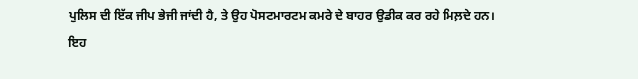ਪੁਲਿਸ ਦੀ ਇੱਕ ਜੀਪ ਭੇਜੀ ਜਾਂਦੀ ਹੈ, ਤੇ ਉਹ ਪੋਸਟਮਾਰਟਮ ਕਮਰੇ ਦੇ ਬਾਹਰ ਉਡੀਕ ਕਰ ਰਹੇ ਮਿਲ਼ਦੇ ਹਨ।
ਇਹ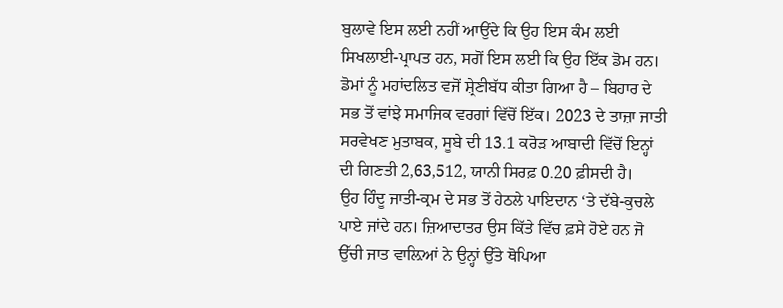ਬੁਲਾਵੇ ਇਸ ਲਈ ਨਹੀਂ ਆਉਂਦੇ ਕਿ ਉਹ ਇਸ ਕੰਮ ਲਈ ਸਿਖਲਾਈ-ਪ੍ਰਾਪਤ ਹਨ, ਸਗੋਂ ਇਸ ਲਈ ਕਿ ਉਹ ਇੱਕ ਡੋਮ ਹਨ। ਡੋਮਾਂ ਨੂੰ ਮਹਾਂਦਲਿਤ ਵਜੋਂ ਸ਼੍ਰੇਣੀਬੱਧ ਕੀਤਾ ਗਿਆ ਹੈ – ਬਿਹਾਰ ਦੇ ਸਭ ਤੋਂ ਵਾਂਝੇ ਸਮਾਜਿਕ ਵਰਗਾਂ ਵਿੱਚੋਂ ਇੱਕ। 2023 ਦੇ ਤਾਜ਼ਾ ਜਾਤੀ ਸਰਵੇਖਣ ਮੁਤਾਬਕ, ਸੂਬੇ ਦੀ 13.1 ਕਰੋੜ ਆਬਾਦੀ ਵਿੱਚੋਂ ਇਨ੍ਹਾਂ ਦੀ ਗਿਣਤੀ 2,63,512, ਯਾਨੀ ਸਿਰਫ਼ 0.20 ਫ਼ੀਸਦੀ ਹੈ।
ਉਹ ਹਿੰਦੂ ਜਾਤੀ-ਕ੍ਰਮ ਦੇ ਸਭ ਤੋਂ ਹੇਠਲੇ ਪਾਇਦਾਨ ‘ਤੇ ਦੱਬੇ-ਕੁਚਲੇ ਪਾਏ ਜਾਂਦੇ ਹਨ। ਜ਼ਿਆਦਾਤਰ ਉਸ ਕਿੱਤੇ ਵਿੱਚ ਫ਼ਸੇ ਹੋਏ ਹਨ ਜੋ ਉੱਚੀ ਜਾਤ ਵਾਲ਼ਿਆਂ ਨੇ ਉਨ੍ਹਾਂ ਉੱਤੇ ਥੋਪਿਆ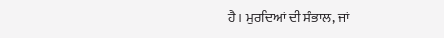ਹੈ। ਮੁਰਦਿਆਂ ਦੀ ਸੰਭਾਲ, ਜਾਂ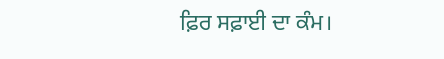ਫ਼ਿਰ ਸਫ਼ਾਈ ਦਾ ਕੰਮ।